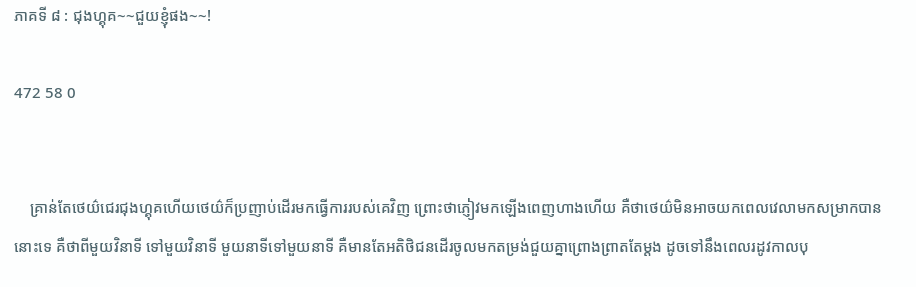ភាគទី ៨ : ជុងហ្គុគ~~ជួយខ្ញុំផង~~!

472 58 0


    គ្រាន់តែថេយ៌ជេរជុងហ្គុគហើយថេយ៌ក៏ប្រញាប់ដើរមកធ្វើការរបស់គេវិញ ព្រោះថាភ្ញៀវមកឡើងពេញហាងហើយ គឺថាថេយ៌មិនអាចយកពេលវេលាមកសម្រាកបាននោះទេ គឺថាពីមួយវិនាទី ទៅមួយវិនាទី មួយនាទីទៅមួយនាទី គឺមានតែអតិថិជនដើរចូលមកតម្រង់ជួយគ្នាព្រោងព្រាតតែម្ដង ដូចទៅនឹងពេលរដូវកាលបុ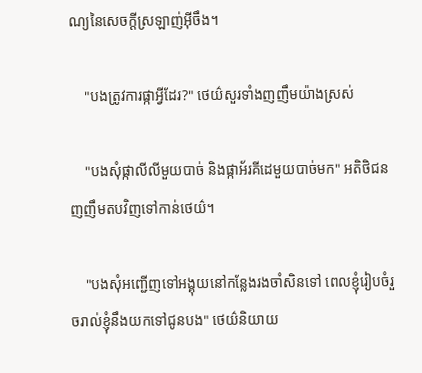ណ្យនៃសេចក្ដីស្រឡាញ់អ៊ីចឹង។

    "បងត្រូវការផ្កាអ្វីដែរ?" ថេយ៌សួរទាំងញញឹមយ៉ាងស្រស់

    "បងសុំផ្កាលីលីមួយបាច់ និងផ្កាអ័រគីដេមួយបាច់មក" អតិថិជនញញឹមតបវិញទៅកាន់ថេយ៌។

    "បងសុំអញ្ជើញទៅអង្គុយនៅកន្លែងរងចាំសិនទៅ ពេលខ្ញុំរៀបចំរួចរាល់ខ្ញុំនឹងយកទៅជូនបង" ថេយ៌និយាយ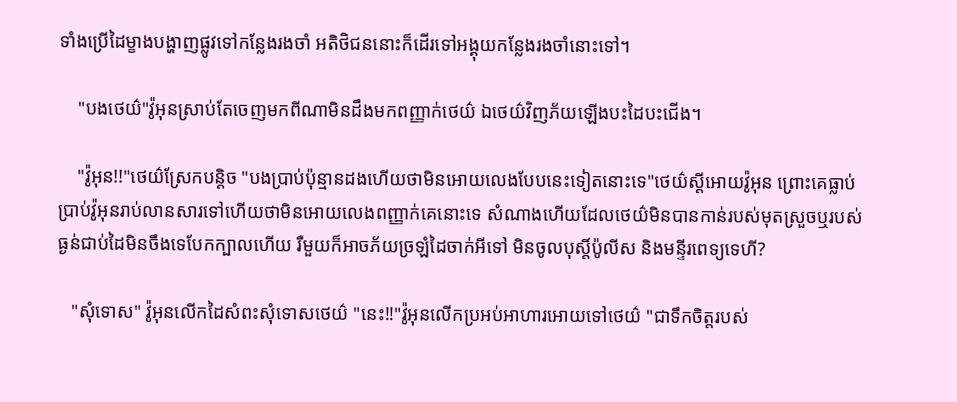ទាំងប្រើដៃម្ខាងបង្ហាញផ្លូវទៅកន្លែងរងចាំ អតិថិជននោះក៏ដើរទៅអង្គុយកន្លែងរងចាំនោះទៅ។

    "បងថេយ៌"វ៉ូអុនស្រាប់តែចេញមកពីណាមិនដឹងមកពញ្ញាក់ថេយ៌ ឯថេយ៌វិញភ័យឡើងបះដៃបះជើង។

    "វ៉ូអុន!!"ថេយ៌ស្រែកបន្តិច "បងប្រាប់ប៉ុន្មានដងហើយថាមិនអោយលេងបែបនេះទៀតនោះទេ"ថេយ៌ស្ដីអោយវ៉ូអុន ព្រោះគេធ្លាប់ប្រាប់វ៉ូអុនរាប់លានសារទៅហើយថាមិនអោយលេងពញ្ញាក់គេនោះទេ សំណាងហើយដែលថេយ៌មិនបានកាន់របស់មុតស្រួចឬរបស់ធ្ងន់ជាប់ដៃមិនចឹងទេបែកក្បាលហើយ រឺមួយក៏អាចភ័យច្រឡំដៃចាក់អីទៅ មិនចូលបុស្តិ៍ប៉ូលីស និងមន្ទីរពេទ្យទេហី?

   "សុំទោស" វ៉ូអុនលើកដៃសំពះសុំទោសថេយ៌ "នេះ!!"វ៉ូអុនលើកប្រអប់អាហារអោយទៅថេយ៌ "ជាទឹកចិត្តរបស់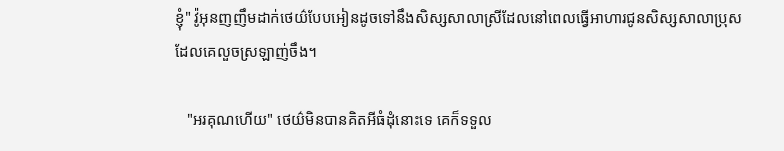ខ្ញុំ" វ៉ូអុនញញឹមដាក់ថេយ៌បែបអៀនដូចទៅនឹងសិស្សសាលាស្រីដែលនៅពេលធ្វើអាហារជូនសិស្សសាលាប្រុសដែលគេលួចស្រឡាញ់ចឹង។

   "អរគុណហើយ" ថេយ៌មិនបានគិតអីធំដុំនោះទេ គេក៏ទទួល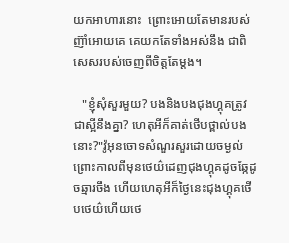យកអាហារនោះ  ព្រោះអោយតែមានរបស់ញ៊ាំអោយគេ គេយកតែទាំងអស់នឹង ជាពិសេសរបស់ចេញពីចិត្តតែម្ដង។

   "ខ្ញុំសុំសួរមួយ? បងនិងបងជុងហ្គុគត្រូវជាស្អីនឹងគ្នា? ហេតុអីក៏គាត់ថើបថ្ពាល់បងនោះ?"វ៉ូអុនចោទសំណួរសួរដោយចម្ងល់ ព្រោះកាលពីមុនថេយ៌ដេញជុងហ្គុគដូចឆ្កែដូចឆ្មារចឹង ហើយហេតុអីក៏ថ្ងៃនេះជុងហ្គុគថើបថេយ៌ហើយថេ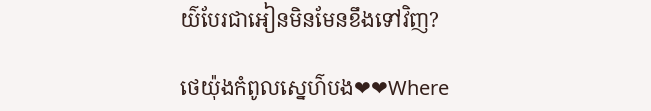យ៌បែរជាអៀនមិនមែនខឹងទៅវិញ?

ថេយ៉ុងកំពូលស្នេហ៌បង❤❤Where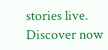stories live. Discover now